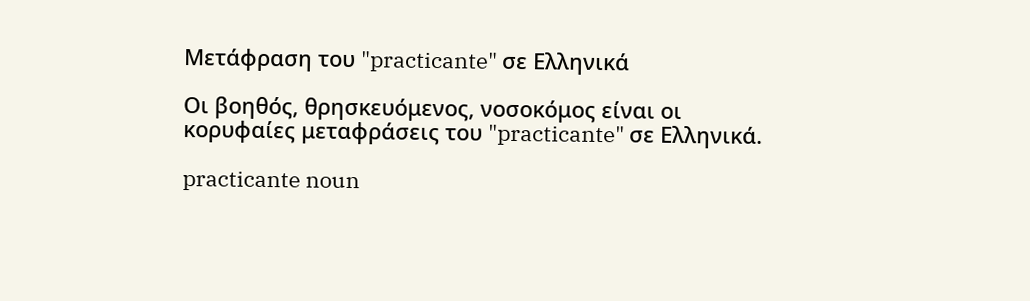Μετάφραση του "practicante" σε Ελληνικά

Οι βοηθός, θρησκευόμενος, νοσοκόμος είναι οι κορυφαίες μεταφράσεις του "practicante" σε Ελληνικά.

practicante noun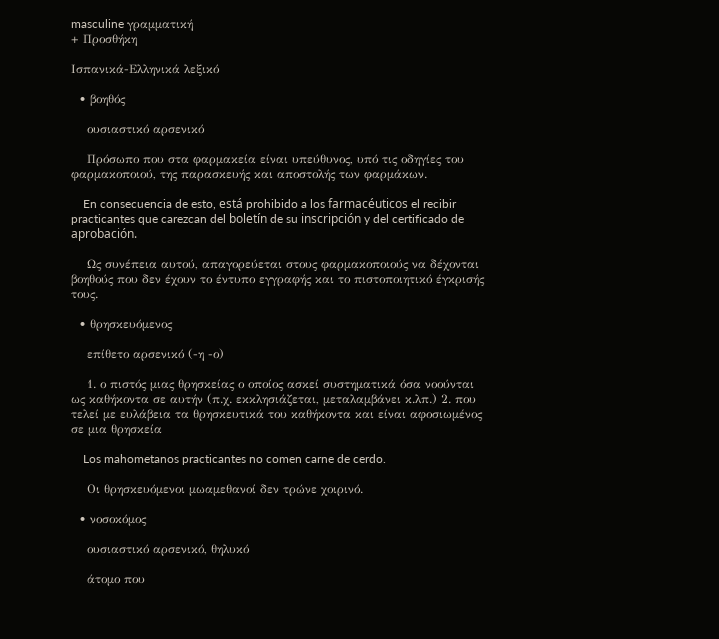masculine γραμματική
+ Προσθήκη

Ισπανικά-Ελληνικά λεξικό

  • βοηθός

    ουσιαστικό αρσενικό

    Πρόσωπο που στα φαρμακεία είναι υπεύθυνος, υπό τις οδηγίες του φαρμακοποιού, της παρασκευής και αποστολής των φαρμάκων.

    En consecuencia de esto, está prohibido a los farmacéuticos el recibir practicantes que carezcan del boletín de su inscripción y del certificado de aprobación.

    Ως συνέπεια αυτού, απαγορεύεται στους φαρμακοποιούς να δέχονται βοηθούς που δεν έχουν το έντυπο εγγραφής και το πιστοποιητικό έγκρισής τους.

  • θρησκευόμενος

    επίθετο αρσενικό (-η -ο)

    1. ο πιστός μιας θρησκείας ο οποίος ασκεί συστηματικά όσα νοούνται ως καθήκοντα σε αυτήν (π.χ. εκκλησιάζεται, μεταλαμβάνει κ.λπ.) 2. που τελεί με ευλάβεια τα θρησκευτικά του καθήκοντα και είναι αφοσιωμένος σε μια θρησκεία

    Los mahometanos practicantes no comen carne de cerdo.

    Οι θρησκευόμενοι μωαμεθανοί δεν τρώνε χοιρινό.

  • νοσοκόμος

    ουσιαστικό αρσενικό, θηλυκό

    άτομο που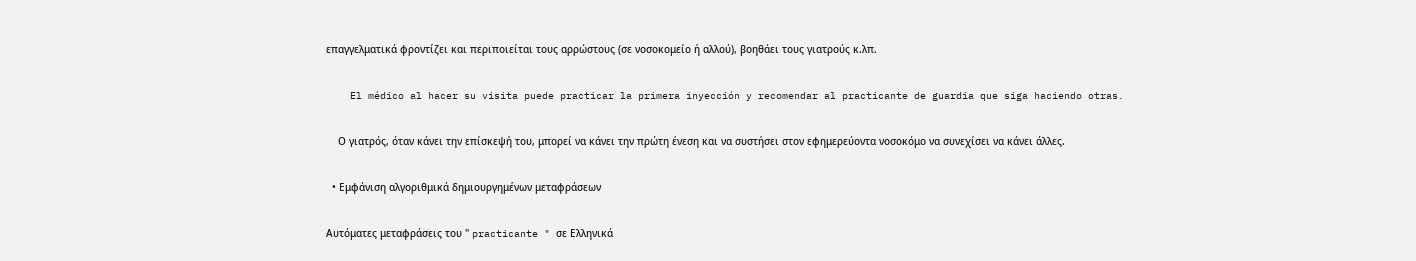επαγγελματικά φροντίζει και περιποιείται τους αρρώστους (σε νοσοκομείο ή αλλού), βοηθάει τους γιατρούς κ.λπ.

    El médico al hacer su visita puede practicar la primera inyección y recomendar al practicante de guardia que siga haciendo otras.

    Ο γιατρός, όταν κάνει την επίσκεψή του, μπορεί να κάνει την πρώτη ένεση και να συστήσει στον εφημερεύοντα νοσοκόμο να συνεχίσει να κάνει άλλες.

  • Εμφάνιση αλγοριθμικά δημιουργημένων μεταφράσεων

Αυτόματες μεταφράσεις του " practicante " σε Ελληνικά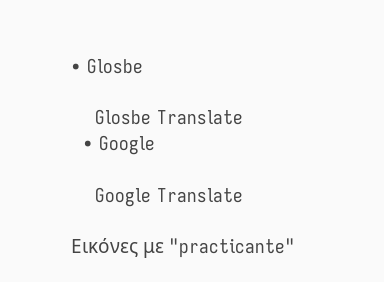• Glosbe

    Glosbe Translate
  • Google

    Google Translate

Εικόνες με "practicante"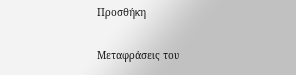Προσθήκη

Μεταφράσεις του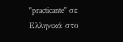"practicante" σε Ελληνικά στο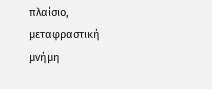πλαίσιο, μεταφραστική μνήμη